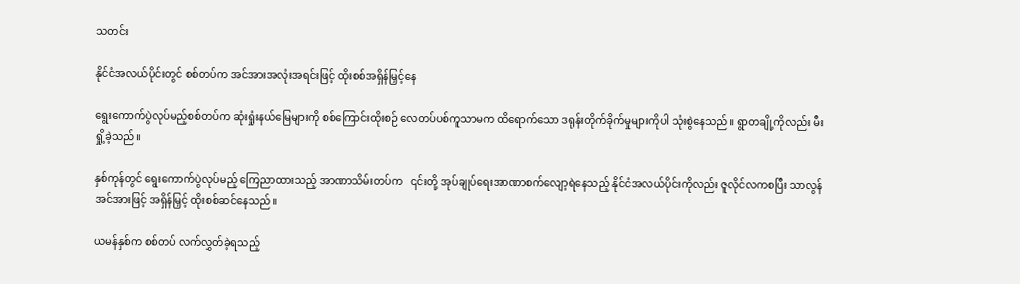သတင်း

နိုင်ငံအလယ်ပိုင်းတွင် စစ်တပ်က အင်အားအလုံးအရင်းဖြင့် ထိုးစစ်အရှိန်မြှင့်နေ

ရွေးကောက်ပွဲလုပ်မည့်စစ်တပ်က ဆုံးရှုံးနယ်မြေများကို စစ်ကြောင်းထိုးစဉ် လေတပ်ပစ်ကူသာမက ထိရောက်သော ဒရုန်းတိုက်ခိုက်မှုများကိုပါ သုံးစွဲနေသည်။ ရွာတချို့ကိုလည်း မီးရှို့ခဲ့သည်။

နှစ်ကုန်တွင် ရွေးကောက်ပွဲလုပ်မည့် ကြေညာထားသည့် အာဏာသိမ်းတပ်က   ၎င်းတို့ အုပ်ချုပ်ရေးအာဏာစက်လျော့ရဲနေသည့် နိုင်ငံအလယ်ပိုင်းကိုလည်း ဇူလိုင်လကစပြီး သာလွန်အင်အားဖြင့် အရှိန်မြှင့် ထိုးစစ်ဆင်နေသည်။

ယမန်နှစ်က စစ်တပ် လက်လွှတ်ခဲ့ရသည့်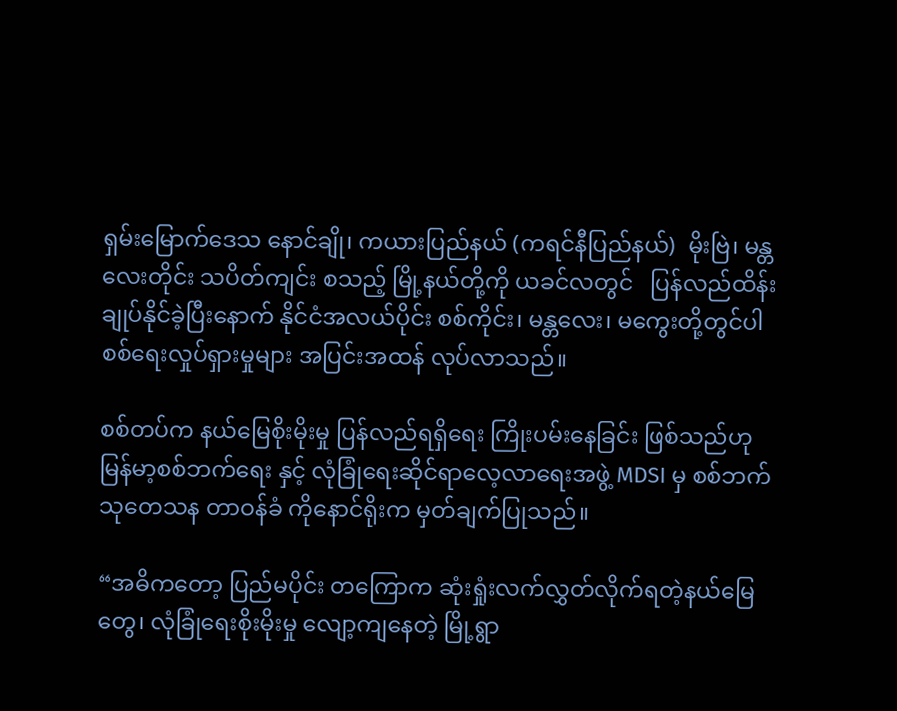ရှမ်းမြောက်ဒေသ နောင်ချို၊ ကယားပြည်နယ် (ကရင်နီပြည်နယ်)  မိုးဗြဲ၊ မန္တလေးတိုင်း သပိတ်ကျင်း စသည့် မြို့နယ်တို့ကို ယခင်လတွင်   ပြန်လည်ထိန်းချုပ်နိုင်ခဲ့ပြီးနောက် နိုင်ငံအလယ်ပိုင်း စစ်ကိုင်း၊ မန္တလေး၊ မကွေးတို့တွင်ပါ စစ်ရေးလှုပ်ရှားမှုများ အပြင်းအထန် လုပ်လာသည်။

စစ်တပ်က နယ်မြေစိုးမိုးမှု ပြန်လည်ရရှိရေး ကြိုးပမ်းနေခြင်း ဖြစ်သည်ဟု မြန်မာ့စစ်ဘက်ရေး နှင့် လုံခြုံရေးဆိုင်ရာလေ့လာရေးအဖွဲ့ MDSI မှ စစ်ဘက်သုတေသန တာဝန်ခံ ကိုနောင်ရိုးက မှတ်ချက်ပြုသည်။

“အဓိကတော့ ပြည်မပိုင်း တကြောက ဆုံးရှုံးလက်လွှတ်လိုက်ရတဲ့နယ်မြေတွေ၊ လုံခြုံရေးစိုးမိုးမှု လျော့ကျနေတဲ့ မြို့ရွာ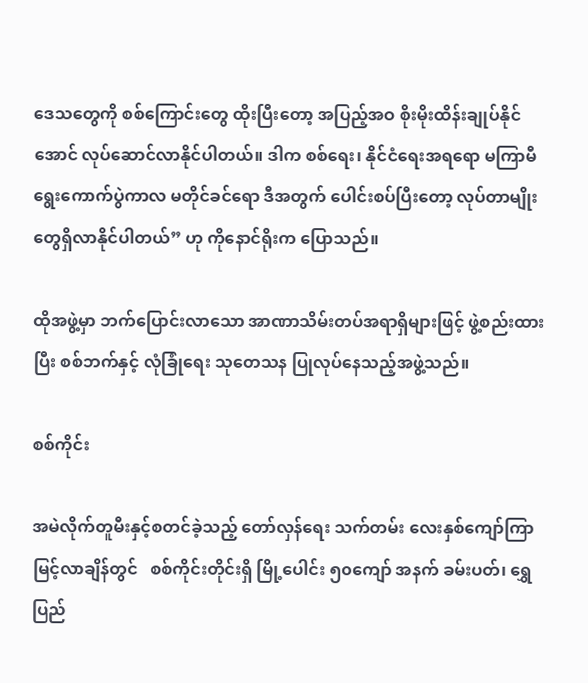ဒေသတွေကို စစ်ကြောင်းတွေ ထိုးပြီးတော့ အပြည့်အဝ စိုးမိုးထိန်းချုပ်နိုင်အောင် လုပ်ဆောင်လာနိုင်ပါတယ်။ ဒါက စစ်ရေး၊ နိုင်ငံရေးအရရော မကြာမီ ရွေးကောက်ပွဲကာလ မတိုင်ခင်ရော ဒီအတွက် ပေါင်းစပ်ပြီးတော့ လုပ်တာမျိုးတွေရှိလာနိုင်ပါတယ်” ဟု ကိုနောင်ရိုးက ပြောသည်။

ထိုအဖွဲ့မှာ ဘက်ပြောင်းလာသော အာဏာသိမ်းတပ်အရာရှိများဖြင့် ဖွဲ့စည်းထားပြီး စစ်ဘက်နှင့် လုံခြုံရေး သုတေသန ပြုလုပ်နေသည့်အဖွဲ့သည်။

စစ်ကိုင်း

အမဲလိုက်တူမီးနှင့်စတင်ခဲ့သည့် တော်လှန်ရေး သက်တမ်း လေးနှစ်ကျော်ကြာမြင့်လာချိန်တွင်   စစ်ကိုင်းတိုင်းရှိ မြို့ပေါင်း ၅၀ကျော် အနက် ခမ်းပတ်၊ ရွှေပြည်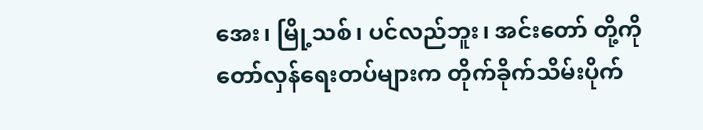အေး၊ မြို့သစ်၊ ပင်လည်ဘူး၊ အင်းတော် တို့ကို တော်လှန်ရေးတပ်များက တိုက်ခိုက်သိမ်းပိုက်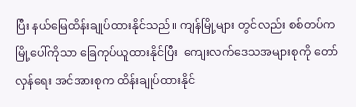ပြီး နယ်မြေထိန်းချုပ်ထားနိုင်သည်။ ကျန်မြို့များ တွင်လည်း စစ်တပ်က မြို့ပေါ်ကိုသာ ခြေကုပ်ယူထားနိုင်ပြီး  ကျေးလက်ဒေသအများစုကို တော်လှန်ရေး အင်အားစုက ထိန်းချုပ်ထားနိုင်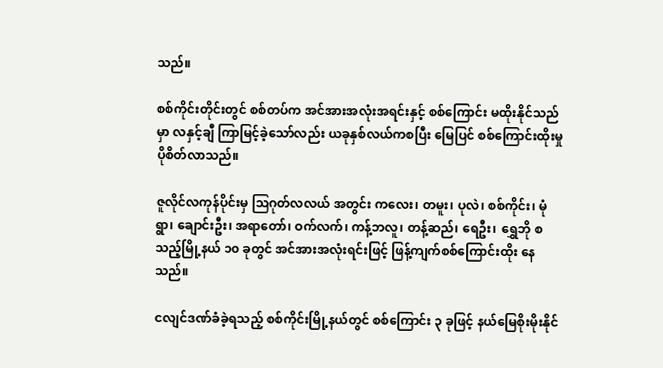သည်။

စစ်ကိုင်းတိုင်းတွင် စစ်တပ်က အင်အားအလုံးအရင်းနှင့် စစ်ကြောင်း မထိုးနိုင်သည်မှာ လနှင့်ချီ ကြာမြင့်ခဲ့သော်လည်း ယခုနှစ်လယ်ကစပြီး မြေပြင် စစ်ကြောင်းထိုးမှု ပိုစိတ်လာသည်။

ဇူလိုင်လကုန်ပိုင်းမှ ဩဂုတ်လလယ် အတွင်း ကလေး၊ တမူး၊ ပုလဲ၊ စစ်ကိုင်း၊ မုံရွာ၊ ချောင်းဦး၊ အရာတော်၊ ဝက်လက်၊ ကန့်ဘလူ၊ တန့်ဆည်၊ ရေဦး၊  ရွှေဘို စသည့်မြို့နယ် ၁၀ ခုတွင် အင်အားအလုံးရင်းဖြင့် ဖြန့်ကျက်စစ်ကြောင်းထိုး‌ နေသည်။

ငလျင်ဒဏ်ခံခဲ့ရသည့် စစ်ကိုင်းမြို့နယ်တွင် စစ်ကြောင်း ၃ ခုဖြင့် နယ်မြေစိုးမိုးနိုင်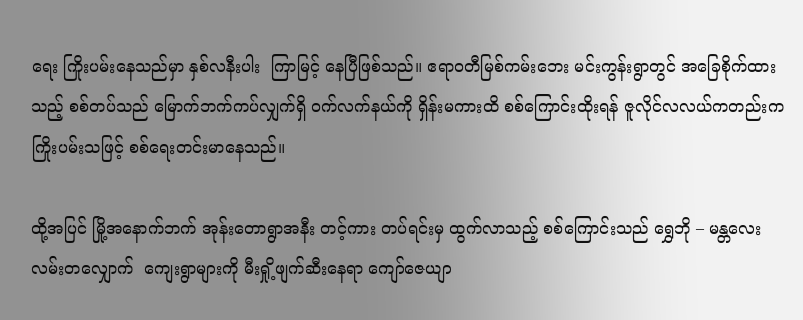ရေး ကြိုးပမ်းနေသည်မှာ နှစ်လနီးပါး  ကြာမြင့် နေပြီဖြစ်သည်။ ဧရာဝတီမြစ်ကမ်းဘေး မင်းကွန်းရွာတွင် အခြေစိုက်ထားသည့် စစ်တပ်သည် မြောက်ဘက်ကပ်လျှက်ရှိ ဝက်လက်နယ်ကို ရှိန်းမကားထိ စစ်ကြောင်းထိုးရန် ဇူလိုင်လလယ်ကတည်းက ကြိုးပမ်းသဖြင့် စစ်ရေးတင်းမာနေသည်။

ထို့အပြင် မြို့အနောက်ဘက် အုန်းတောရွာအနီး တင့်ကား တပ်ရင်းမှ ထွက်လာသည့် စစ်ကြောင်းသည် ရွှေဘို – မန္တလေး လမ်းတလျှောက်  ကျေးရွာများကို မီးရှို့ဖျက်ဆီးနေရာ ကျော်ဇေယျာ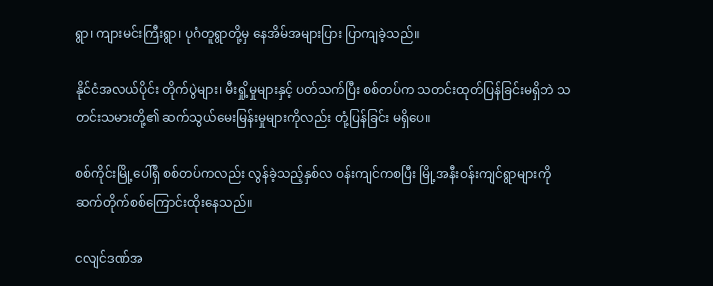ရွာ၊ ကျားမင်းကြီးရွာ၊ ပုဂံတူရွာတို့မှ နေအိမ်အများပြား ပြာကျခဲ့သည်။

နိုင်ငံအလယ်ပိုင်း တိုက်ပွဲများ၊ မီးရှို့မှုများနှင့် ပတ်သက်ပြီး စစ်တပ်က သတင်းထုတ်ပြန်ခြင်းမရှိဘဲ သတင်းသမားတို့၏ ဆက်သွယ်မေးမြန်းမှုများကိုလည်း တုံ့ပြန်ခြင်း မရှိပေ။

စစ်ကိုင်းမြို့ပေါ်ရှိ စစ်တပ်ကလည်း လွန်ခဲ့သည့်နှစ်လ ဝန်းကျင်ကစပြီး မြို့အနီးဝန်းကျင်ရွာများကို ဆက်တိုက်စစ်ကြောင်းထိုးနေသည်။

ငလျင်ဒဏ်အ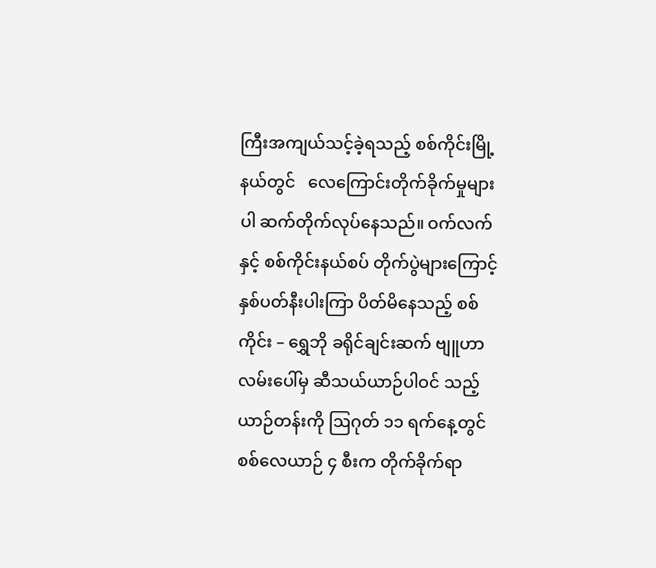ကြီးအကျယ်သင့်ခဲ့ရသည့် စစ်ကိုင်းမြို့နယ်တွင်   လေကြောင်းတိုက်ခိုက်မှုများပါ ဆက်တိုက်လုပ်နေသည်။ ဝက်လက်နှင့် စစ်ကိုင်းနယ်စပ် တိုက်ပွဲများကြောင့်  နှစ်ပတ်နီးပါးကြာ ပိတ်မိနေသည့် စစ်ကိုင်း – ရွှေဘို ခရိုင်ချင်းဆက် ဗျူဟာလမ်းပေါ်မှ ဆီသယ်ယာဉ်ပါဝင် သည့်ယာဉ်တန်းကို ဩဂုတ် ၁၁ ရက်နေ့တွင် စစ်လေယာဉ် ၄ စီးက တိုက်ခိုက်ရာ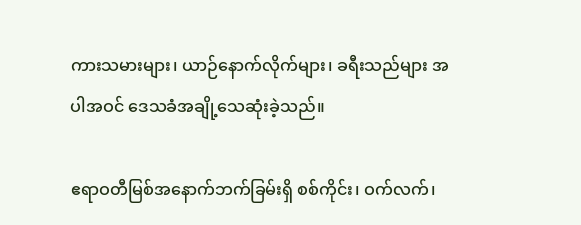ကားသမားများ၊ ယာဉ်နောက်လိုက်များ၊ ခရီးသည်များ အပါအဝင် ဒေသခံအချို့သေဆုံးခဲ့သည်။

ဧရာဝတီမြစ်အနောက်ဘက်ခြမ်းရှိ စစ်ကိုင်း၊ ဝက်လက်၊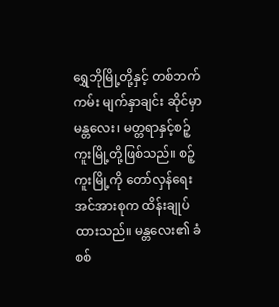ရွှေဘိုမြို့တို့နှင့် တစ်ဘက်ကမ်း မျက်နှာချင်း ဆိုင်မှာ မန္တလေး၊ မတ္တရာနှင့်စဉ့်ကူးမြို့တို့ဖြစ်သည်။ စဉ့်ကူးမြို့ကို တော်လှန်ရေး အင်အားစုက ထိန်းချုပ်ထားသည်။ မန္တလေး၏ ခံစစ်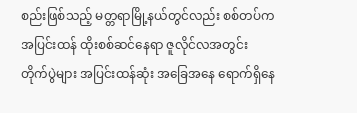စည်းဖြစ်သည့် မတ္တရာမြို့နယ်တွင်လည်း စစ်တပ်က အပြင်းထန် ထိုးစစ်ဆင်နေရာ ဇူလိုင်လအတွင်း တိုက်ပွဲများ အပြင်းထန်ဆုံး အခြေအနေ ရောက်ရှိနေ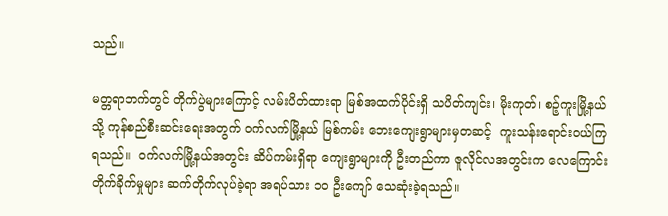သည်။

မတ္တရာဘက်တွင် တိုက်ပွဲများကြောင့် လမ်းပိတ်ထားရာ မြစ်အထက်ပိုင်းရှိ သပိတ်ကျင်း၊ မိုးကုတ်၊ စဉ့်ကူးမြို့နယ်သို့ ကုန်စည်စီးဆင်းရေးအတွက် ဝက်လက်မြို့နယ် မြစ်ကမ်း ဘေးကျေးရွာများမှတဆင့်  ကူးသန်းရောင်းဝယ်ကြရသည်။  ဝက်လက်မြို့နယ်အတွင်း ဆိပ်ကမ်းရှိရာ ကျေးရွာများကို ဦးတည်ကာ ဇူလိုင်လအတွင်းက လေကြောင်းတိုက်ခိုက်မှုများ ဆက်တိုက်လုပ်ခဲ့ရာ အရပ်သား ၁၀ ဦးကျော် သေဆုံးခဲ့ရသည်။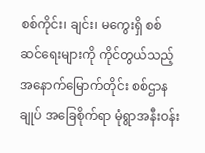စစ်ကိုင်း၊ ချင်း၊ မကွေးရှိ စစ်ဆင်ရေးများကို ကိုင်တွယ်သည့် အနောက်မြောက်တိုင်း စစ်ဌာနချုပ် အခြေစိုက်ရာ မုံရွာအနီးဝန်း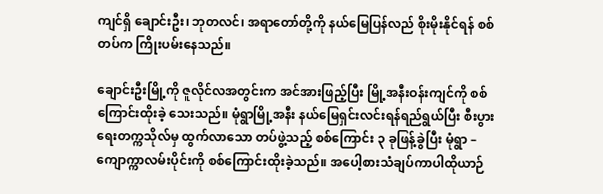ကျင်ရှိ ချောင်းဦး၊ ဘုတလင်၊ အရာတော်တို့ကို နယ်မြေပြန်လည် စိုးမိုးနိုင်ရန် စစ်တပ်က ကြိုးပမ်းနေသည်။

ချောင်းဦးမြို့ကို ဇူလိုင်လအတွင်းက အင်အားဖြည့်ပြီး မြို့အနီးဝန်းကျင်ကို စစ်ကြောင်းထိုးခဲ့ သေးသည်။ မုံရွာမြို့အနီး နယ်မြေရှင်းလင်းရန်ရည်ရွယ်ပြီး စီးပွားရေးတက္ကသိုလ်မှ ထွက်လာသော တပ်ဖွဲ့သည့် စစ်ကြောင်း ၃ ခုဖြန့်ခွဲပြီး မုံရွာ – ကျောက္ကာလမ်းပိုင်းကို စစ်ကြောင်းထိုးခဲ့သည်။ အပေါ့စားသံချပ်ကာပါထိုယာဉ်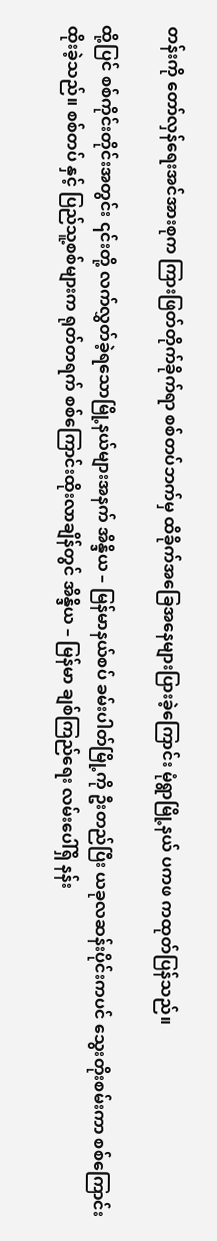တန်းကို တော်လှန်ရေးအင်အားစုက ကြားဖြတ်တိုက်ခိုက်ရာ စစ်တပ်ဘက်မှ ထိခိုက်အခြေအနေများပြားခဲ့ကြောင်း မုံရွာမြို့နယ် ပကဖ ကထုတ်ပြန်သည်။

ထို့ပြင် စစ်ကိုင်းတိုင်းအတွင်း ၎င်းတို့ လက်လွှတ်ခဲ့ရသောမြို့နယ်များအနက် အိန္ဒိယ – မြန်မာနယ်စပ် ခမ်းပါတ်မြို့ကို ဦးတည်ပြီး ယခုလဆန်းပိုင်းကပင် သွေးတိုးစမ်းကာ စစ်ကြောင်းထိုးခဲ့သည်။ စစ်တပ် နှင့် ပြည်သူ့စစ်များက ရုတ်တရက် စစ်ကြောင်းထိုးလာချိန်တွင် အိန္ဒိယ – မြန်မာ ချစ်ကြည်ရေး လမ်းပေါ်ရှိ နန်း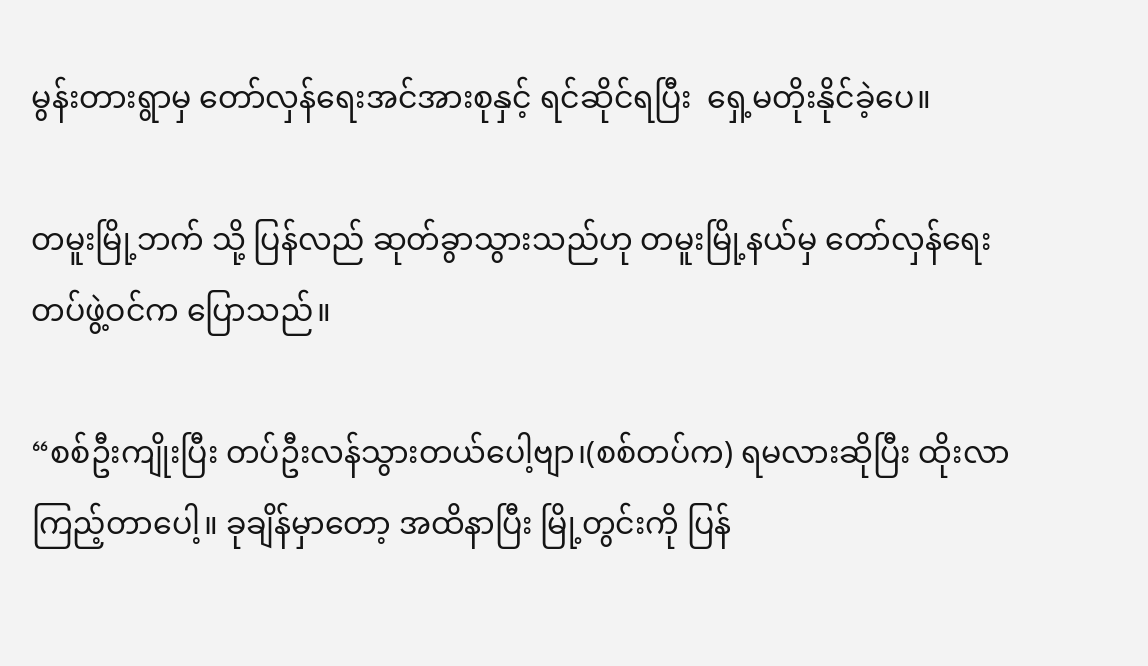မွန်းတားရွာမှ တော်လှန်ရေးအင်အားစုနှင့် ရင်ဆိုင်ရပြီး  ရှေ့မတိုးနိုင်ခဲ့ပေ။

တမူးမြို့ဘက် သို့ ပြန်လည် ဆုတ်ခွာသွားသည်ဟု တမူးမြို့နယ်မှ တော်လှန်ရေးတပ်ဖွဲ့ဝင်က ပြောသည်။

“စစ်ဦးကျိုးပြီး တပ်ဦးလန်သွားတယ်ပေါ့ဗျာ၊(စစ်တပ်က) ရမလားဆိုပြီး ထိုးလာကြည့်တာပေါ့။ ခုချိန်မှာတော့ အထိနာပြီး မြို့တွင်းကို ပြန်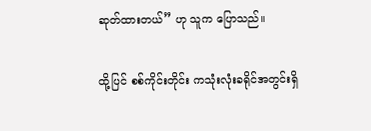ဆုတ်ထားတယ်” ဟု သူက ပြောသည်။

ထို့ပြင် စစ်ကိုင်းတိုင်း ကသုံးလုံးခရိုင်အတွင်းရှိ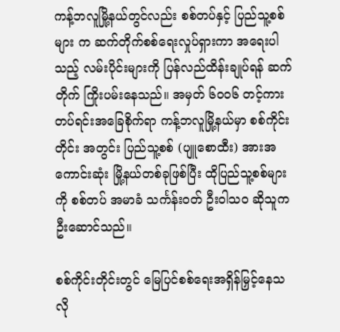ကန့်ဘလူမြို့နယ်တွင်လည်း စစ်တပ်နှင့် ပြည်သူ့စစ်များ က ဆက်တိုက်စစ်ရေးလှုပ်ရှားကာ အရေးပါသည့် လမ်းပိုင်းများကို ပြန်လည်ထိန်းချုပ်ရန် ဆက်တိုက် ကြိုးပမ်းနေသည်။ အမှတ် ၆၀၀၆ တင့်ကားတပ်ရင်းအခြေစိုက်ရာ ကန့်ဘလူမြို့နယ်မှာ စစ်ကိုင်းတိုင်း အတွင်း ပြည်သူ့စစ် (ပျူစောထီး) အားအကောင်းဆုံး မြို့နယ်တစ်ခုဖြစ်ပြီး ထိုပြည်သူ့စစ်များကို စစ်တပ် အမာခံ သင်္ကန်းဝတ် ဦးဝါသဝ ဆိုသူက ဦးဆောင်သည်။

စစ်ကိုင်းတိုင်းတွင် မြေပြင်စစ်ရေးအရှိန်မြှင့်နေသလို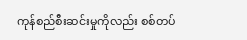ကုန်စည်စီးဆင်းမှုကိုလည်း စစ်တပ်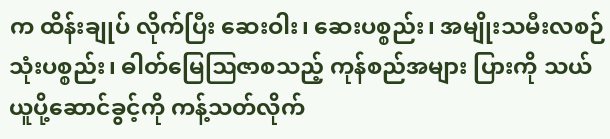က ထိန်းချုပ် လိုက်ပြီး ဆေးဝါး၊ ဆေးပစ္စည်း၊ အမျိုးသမီးလစဉ်သုံးပစ္စည်း၊ ဓါတ်မြေဩဇာစသည့် ကုန်စည်အများ ပြားကို သယ်ယူပို့ဆောင်ခွင့်ကို ကန့်သတ်လိုက်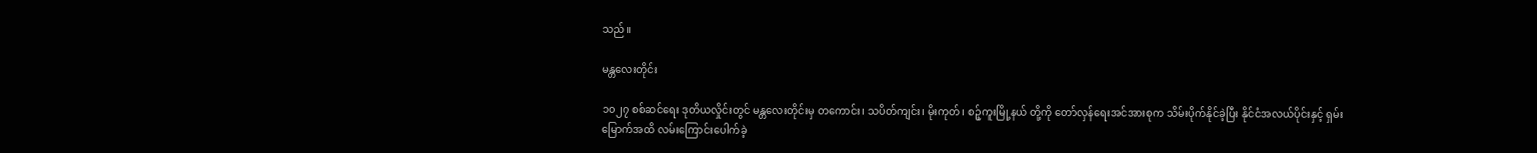သည်။

မန္တလေးတိုင်း

၁၀၂၇ စစ်ဆင်ရေး ဒုတိယလှိုင်းတွင် မန္တလေးတိုင်းမှ တကောင်း၊ သပိတ်ကျင်း၊ မိုးကုတ်၊ စဉ့်ကူးမြို့နယ် တို့ကို တော်လှန်ရေးအင်အားစုက သိမ်းပိုက်နိုင်ခဲ့ပြီး နိုင်ငံအလယ်ပိုင်းနှင့် ရှမ်းမြောက်အထိ လမ်းကြောင်းပေါက်ခဲ့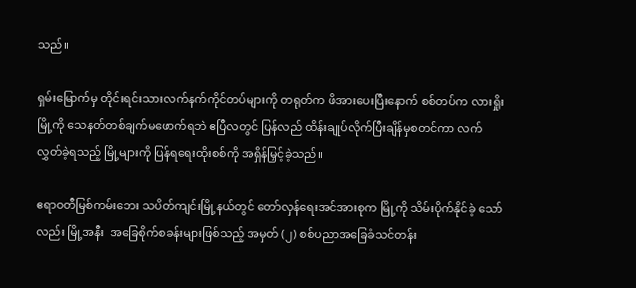သည်။

ရှမ်းမြောက်မှ တိုင်းရင်းသားလက်နက်ကိုင်တပ်များကို တရုတ်က ဖိအားပေးပြီးနောက် စစ်တပ်က လားရှိုးမြို့ကို သေနတ်တစ်ချက်မဖောက်ရဘဲ ဧပြီလတွင် ပြန်လည် ထိန်းချုပ်လိုက်ပြီးချိန်မှစတင်ကာ လက်လွှတ်ခဲ့ရသည့် မြို့များကို ပြန်ရရေးထိုးစစ်ကို အရှိန်မြှင့်ခဲ့သည်။

ဧရာဝတီမြစ်ကမ်းဘေး သပိတ်ကျင်းမြို့နယ်တွင် တော်လှန်ရေးအင်အားစုက မြို့ကို သိမ်းပိုက်နိုင်ခဲ့ သော်လည်း မြို့အနီး  အခြေစိုက်စခန်းများဖြစ်သည့် အမှတ် (၂) စစ်ပညာအခြေခံသင်တန်း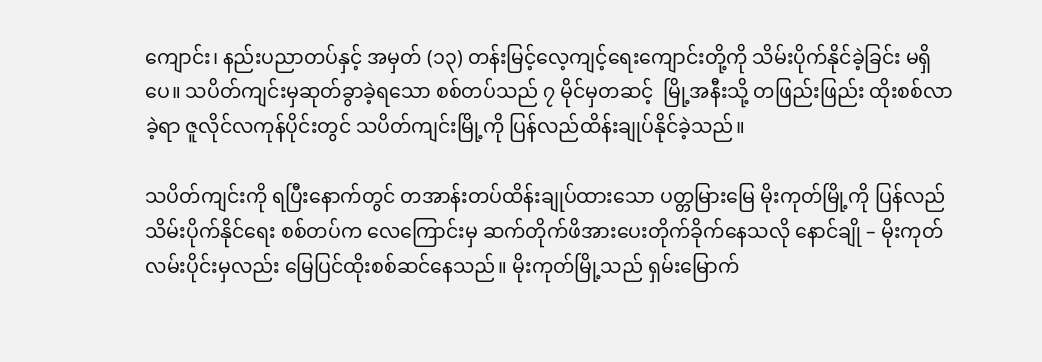ကျောင်း၊ နည်းပညာတပ်နှင့် အမှတ် (၁၃) တန်းမြင့်လေ့ကျင့်ရေးကျောင်းတို့ကို သိမ်းပိုက်နိုင်ခဲ့ခြင်း မရှိပေ။ သပိတ်ကျင်းမှဆုတ်ခွာခဲ့ရသော စစ်တပ်သည် ၇ မိုင်မှတဆင့်  မြို့အနီးသို့ တဖြည်းဖြည်း ထိုးစစ်လာခဲ့ရာ ဇူလိုင်လကုန်ပိုင်းတွင် သပိတ်ကျင်းမြို့ကို ပြန်လည်ထိန်းချုပ်နိုင်ခဲ့သည်။

သပိတ်ကျင်းကို ရပြီးနောက်တွင် တအာန်းတပ်ထိန်းချုပ်ထားသော ပတ္တမြားမြေ မိုးကုတ်မြို့ကို ပြန်လည်သိမ်းပိုက်နိုင်ရေး စစ်တပ်က လေကြောင်းမှ ဆက်တိုက်ဖိအားပေးတိုက်ခိုက်နေသလို နောင်ချို – မိုးကုတ်လမ်းပိုင်းမှလည်း မြေပြင်ထိုးစစ်ဆင်နေသည်။ မိုးကုတ်မြို့သည် ရှမ်းမြောက်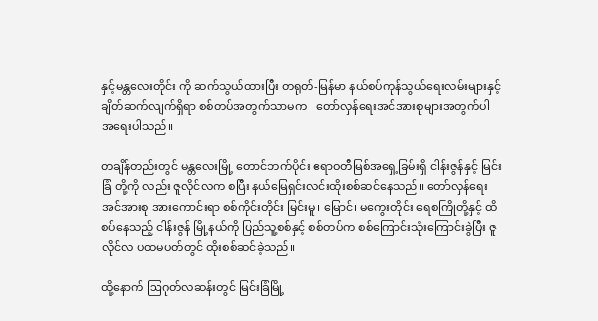နှင့်မန္တလေးတိုင်း ကို ဆက်သွယ်ထားပြီး တရုတ်-မြန်မာ နယ်စပ်ကုန်သွယ်ရေးလမ်းများနှင့်ချိတ်ဆက်လျက်ရှိရာ စစ်တပ်အတွက်သာမက   တော်လှန်ရေးအင်အားစုများအတွက်ပါ အရေးပါသည်။

တချိန်တည်းတွင် မန္တလေးမြို့ တောင်ဘက်ပိုင်း ဧရာဝတီမြစ်အရှေ့ခြမ်းရှိ ငါန်းဇွန်နှင့် မြင်းခြံ တို့ကို လည်း ဇူလိုင်လက စပြီး နယ်မြေရှင်းလင်းထိုးစစ်ဆင်နေသည်။ တော်လှန်ရေးအင်အားစု အားကောင်းရာ စစ်ကိုင်းတိုင်း မြင်းမူ၊ မြောင်၊ မကွေးတိုင်း ရေစကြိုတို့နှင့် ထိစပ်နေသည့် ငါန်းဇွန် မြို့နယ်ကို ပြည်သူ့စစ်နှင့် စစ်တပ်က စစ်ကြောင်းသုံးကြောင်းခွဲပြီး ဇူလိုင်လ ပထမပတ်တွင် ထိုးစစ်ဆင်ခဲ့သည်။

ထို့နောက် ဩဂုတ်လဆန်းတွင် မြင်းခြံမြို့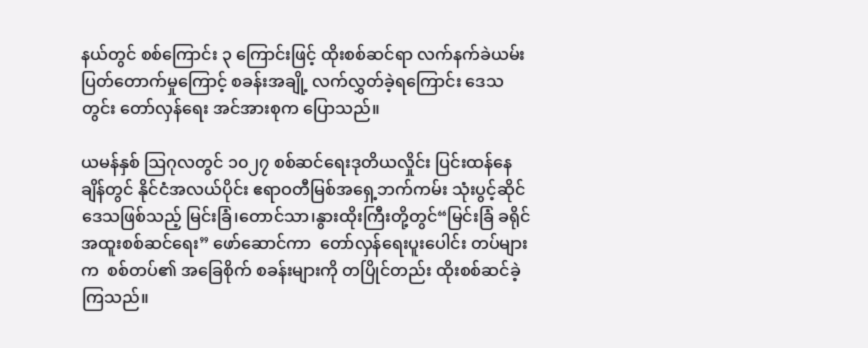နယ်တွင် စစ်ကြောင်း ၃ ကြောင်းဖြင့် ထိုးစစ်ဆင်ရာ လက်နက်ခဲယမ်းပြတ်တောက်မှုကြောင့် စခန်းအချို့ လက်လွှတ်ခဲ့ရကြောင်း ဒေသတွင်း တော်လှန်ရေး အင်အားစုက ပြောသည်။

ယမန်နှစ် ဩဂုလတွင် ၁၀၂၇ စစ်ဆင်ရေးဒုတိယလှိုင်း ပြင်းထန်နေချိန်တွင် နိုင်ငံအလယ်ပိုင်း ဧရာဝတီမြစ်အရှေ့ဘက်ကမ်း သုံးပွင့်ဆိုင်ဒေသဖြစ်သည့် မြင်းခြံ၊တောင်သာ၊နွားထိုးကြီးတို့တွင်“မြင်းခြံ ခရိုင်အထူးစစ်ဆင်ရေး” ဖော်ဆောင်ကာ  တော်လှန်ရေးပူးပေါင်း တပ်များက  စစ်တပ်၏ အခြေစိုက် စခန်းများကို တပြိုင်တည်း ထိုးစစ်ဆင်ခဲ့ကြသည်။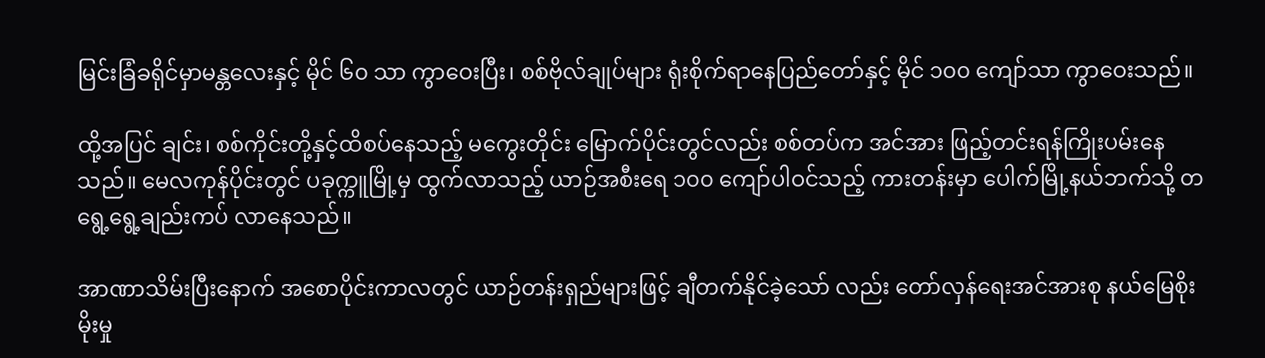မြင်းခြံခရိုင်မှာမန္တလေးနှင့် မိုင် ၆၀ သာ ကွာဝေးပြီး၊ စစ်ဗိုလ်ချုပ်များ ရုံးစိုက်ရာနေပြည်တော်နှင့် မိုင် ၁၀၀ ကျော်သာ ကွာဝေးသည်။

ထို့အပြင် ချင်း၊ စစ်ကိုင်းတို့နှင့်ထိစပ်နေသည့် မကွေးတိုင်း မြောက်ပိုင်းတွင်လည်း စစ်တပ်က အင်အား ဖြည့်တင်းရန်ကြိုးပမ်းနေသည်။ မေလကုန်ပိုင်းတွင် ပခုက္ကူမြို့မှ ထွက်လာသည့် ယာဉ်အစီးရေ ၁၀၀ ကျော်ပါဝင်သည့် ကားတန်းမှာ ပေါက်မြို့နယ်ဘက်သို့ တရွေ့ရွေ့ချည်းကပ် လာနေသည်။

အာဏာသိမ်းပြီးနောက် အစောပိုင်းကာလတွင် ယာဉ်တန်းရှည်များဖြင့် ချီတက်နိုင်ခဲ့သော် လည်း တော်လှန်ရေးအင်အားစု နယ်မြေစိုးမိုးမှု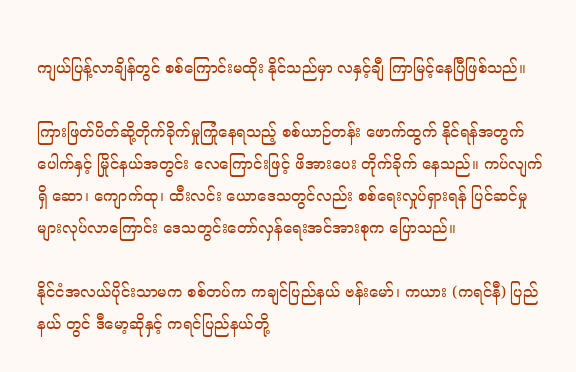ကျယ်ပြန့်လာချိန်တွင် စစ်ကြောင်းမထိုး နိုင်သည်မှာ လနှင့်ချီ ကြာမြင့်နေပြီဖြစ်သည်။

ကြားဖြတ်ပိတ်ဆို့တိုက်ခိုက်မှုကြုံနေရသည့် စစ်ယာဉ်တန်း ဖောက်ထွက် နိုင်ရန်အတွက် ပေါက်နှင့် မြိုင်နယ်အတွင်း လေကြောင်းဖြင့် ဖိအားပေး တိုက်ခိုက် နေသည်။ ကပ်လျက်ရှိ ဆော၊ ကျောက်ထု၊ ထီးလင်း ယောဒေသတွင်လည်း စစ်ရေးလှုပ်ရှားရန် ပြင်ဆင်မှုများလုပ်လာကြောင်း ဒေသတွင်းတော်လှန်ရေးအင်အားစုက ပြောသည်။

နိုင်ငံအလယ်ပိုင်းသာမက စစ်တပ်က ကချင်ပြည်နယ် ဗန်းမော်၊ ကယား (ကရင်နီ) ပြည်နယ် တွင် ဒီမော့ဆိုနှင့် ကရင်ပြည်နယ်တို့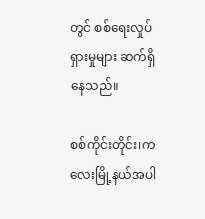တွင် စစ်ရေးလှုပ်ရှားမှုများ ဆက်ရှိနေသည်။

စစ်ကိုင်းတိုင်း၊ကလေးမြို့နယ်အပါ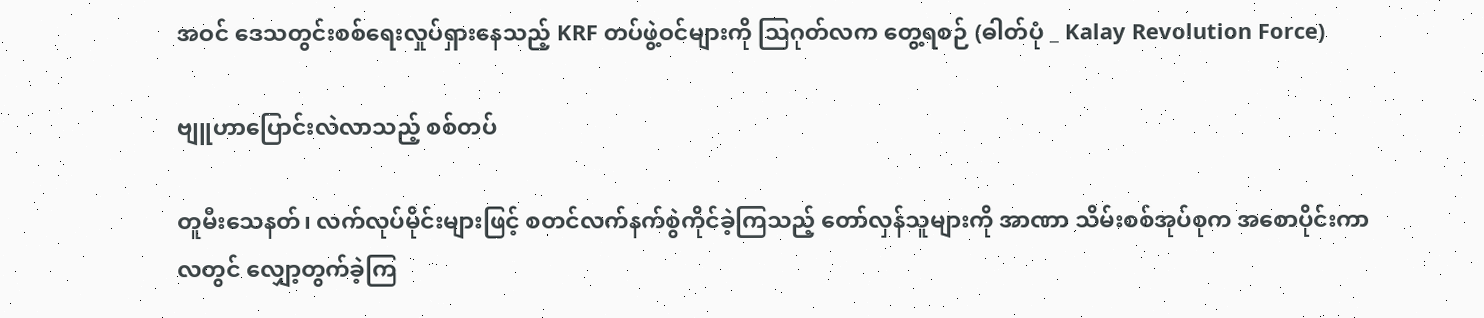အဝင် ဒေသတွင်းစစ်ရေးလှုပ်ရှားနေသည့် KRF တပ်ဖွဲ့ဝင်များကို ဩဂုတ်လက တွေ့ရစဉ် (ဓါတ်ပုံ _ Kalay Revolution Force)

ဗျူဟာပြောင်းလဲလာသည့် စစ်တပ်

တူမီးသေနတ်၊ လက်လုပ်မိုင်းများဖြင့် စတင်လက်နက်စွဲကိုင်ခဲ့ကြသည့် တော်လှန်သူများကို အာဏာ သိမ်းစစ်အုပ်စုက အစောပိုင်းကာလတွင် လျှော့တွက်ခဲ့ကြ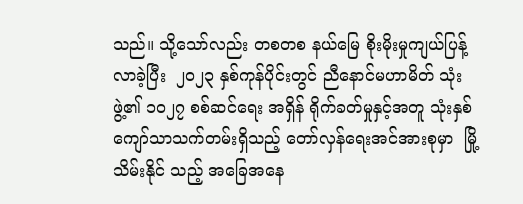သည်။ သို့သော်လည်း တစတစ နယ်မြေ စိုးမိုးမှုကျယ်ပြန့်လာခဲ့ပြီး  ၂၀၂၃ နှစ်ကုန်ပိုင်းတွင် ညီနောင်မဟာမိတ် သုံးဖွဲ့၏ ၁၀၂၇ စစ်ဆင်ရေး အရှိန် ရိုက်ခတ်မှုနှင့်အတူ သုံးနှစ်ကျော်သာသက်တမ်းရှိသည့် တော်လှန်ရေးအင်အားစုမှာ  မြို့သိမ်းနိုင် သည့် အခြေအနေ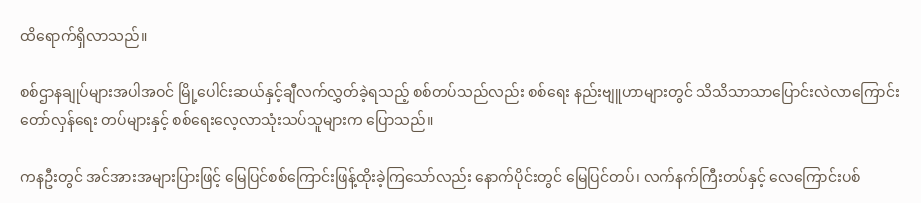ထိရောက်ရှိလာသည်။

စစ်ဌာနချုပ်များအပါအဝင် မြို့ပေါင်းဆယ်နှင့်ချီလက်လွှတ်ခဲ့ရသည့် စစ်တပ်သည်လည်း စစ်ရေး နည်းဗျူဟာများတွင် သိသိသာသာပြောင်းလဲလာကြောင်း တော်လှန်ရေး တပ်များနှင့် စစ်ရေးလေ့လာသုံးသပ်သူများက ပြောသည်။

ကနဦးတွင် အင်အားအများပြားဖြင့် မြေပြင်စစ်ကြောင်းဖြန့်ထိုးခဲ့ကြသော်လည်း နောက်ပိုင်းတွင် မြေပြင်တပ်၊ လက်နက်ကြီးတပ်နှင့် လေကြောင်းပစ်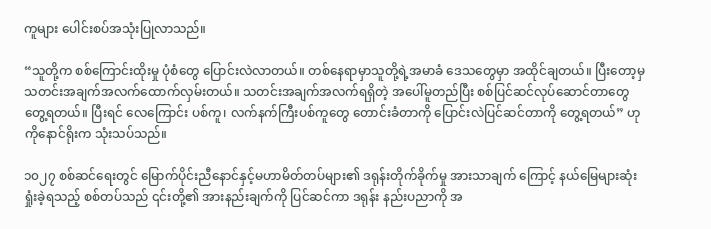ကူများ ပေါင်းစပ်အသုံးပြုလာသည်။

“သူတို့က စစ်ကြောင်းထိုးမှု ပုံစံတွေ ပြောင်းလဲလာတယ်။ တစ်နေရာမှာသူတို့ရဲ့အမာခံ ဒေသတွေမှာ အထိုင်ချတယ်။ ပြီးတော့မှ သတင်းအချက်အလက်ထောက်လှမ်းတယ်။ သတင်းအချက်အလက်ရရှိတဲ့‌ အပေါ်မူတည်ပြီး စစ်ပြင်ဆင်လုပ်ဆောင်တာတွေ တွေ့ရတယ်။ ပြီးရင် လေကြောင်း ပစ်ကူ၊ လက်နက်ကြီးပစ်ကူတွေ တောင်းခံတာကို ပြောင်းလဲပြင်ဆင်တာကို တွေ့ရတယ်” ဟု ကိုနောင်ရိုးက သုံးသပ်သည်။

၁၀၂၇ စစ်ဆင်ရေးတွင် မြောက်ပိုင်းညီနောင်နှင့်မဟာမိတ်တပ်များ၏ ဒရုန်းတိုက်ခိုက်မှု အားသာချက် ကြောင့် နယ်မြေများဆုံးရှုံးခဲ့ရသည့် စစ်တပ်သည် ၎င်းတို့၏ အားနည်းချက်ကို ပြင်ဆင်ကာ ဒရုန်း နည်းပညာကို အ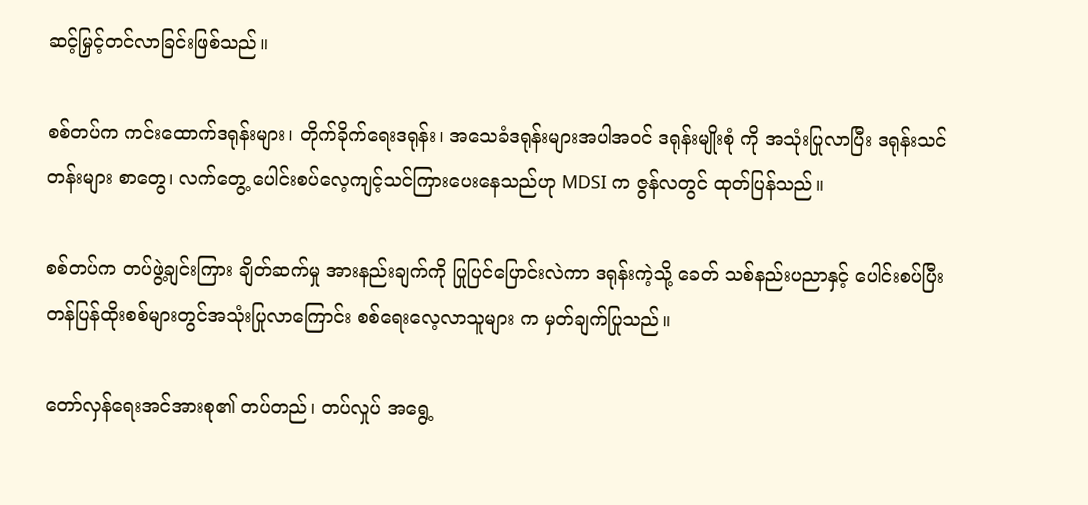ဆင့်မြှင့်တင်လာခြင်းဖြစ်သည်။

စစ်တပ်က ကင်းထောက်ဒရုန်းများ၊ တိုက်ခိုက်ရေးဒရုန်း၊ အသေခံဒရုန်းများအပါအဝင် ဒရုန်းမျိုးစုံ ကို အသုံးပြုလာပြီး ဒရုန်းသင်တန်းများ စာတွေ၊ လက်တွေ့ ပေါင်းစပ်လေ့ကျင့်သင်ကြားပေးနေသည်ဟု MDSI က ဇွန်လတွင် ထုတ်ပြန်သည်။

စစ်တပ်က တပ်ဖွဲ့ချင်းကြား ချိတ်ဆက်မှု အားနည်းချက်ကို ပြုပြင်ပြောင်းလဲကာ ဒရုန်းကဲ့သို့ ခေတ် သစ်နည်းပညာနှင့် ပေါင်းစပ်ပြီး တန်ပြန်ထိုးစစ်များတွင်အသုံးပြုလာကြောင်း စစ်ရေးလေ့လာသူများ က မှတ်ချက်ပြုသည်။

တော်လှန်ရေးအင်အားစု၏ တပ်တည်၊ တပ်လှုပ် အရွေ့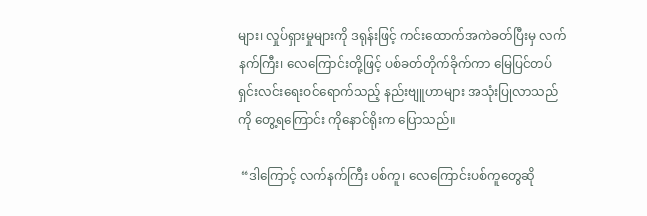များ၊ လှုပ်ရှားမှုများကို ဒရုန်းဖြင့် ကင်း‌ထောက်အကဲခတ်ပြီးမှ လက်နက်ကြီး၊ လေကြောင်းတို့ဖြင့် ပစ်ခတ်တိုက်ခိုက်ကာ မြေပြင်တပ် ရှင်းလင်းရေးဝင်ရောက်သည့် နည်းဗျူဟာများ အသုံးပြုလာသည်ကို တွေ့ရကြောင်း ကိုနောင်ရိုးက ပြောသည်။

 “ဒါကြောင့် လက်နက်ကြီး ပစ်ကူ၊ လေကြောင်းပစ်ကူတွေဆို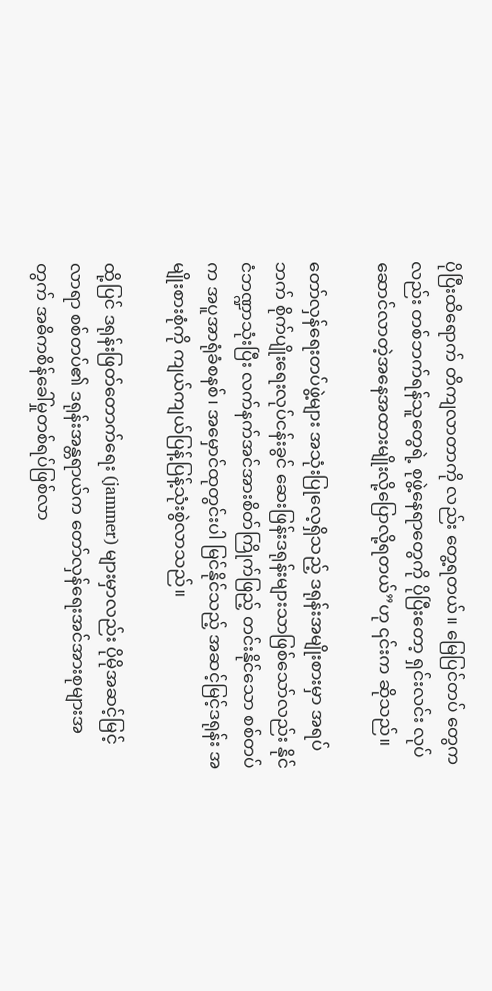ပိုပြီးထိရောက် တိကျလာတာကို လည်း တွေ့ရတယ်။ မြေပြင်တပ် တွေကလည်း တစ်ဘက်ရန်သူတွေရဲ့ စုဖွဲ့နေရာတွေကို ပိုပြီးတော့ ရှင်းလင်း လုပ်ဆောင်လာတဲ့အနေအထားမျိုးလို့ပြောလို့ရတယ်”ဟု ၎င်းက ဆိုသည်။

တော်လှန်ရေးတပ်ဖွဲ့များ အသုံးပြုလေ့ရှိသည့် ဒရုန်းအမျိုးစားမှာ အရပ်ဘက် စိုက်ပျိုးရေးလုပ်ငန်းခွင် ဆေးဖြန်းဒရုန်းများသာဖြစ်သော်လည်း နိုင်ငံဘဏ္ဍာသုံးပြီး လက်နက်အင်အားစိတ်ကြိုက်ဖြည့် တင်းနိုင်သော စစ်တပ်က အပူအာရုံခံစနစ်၊ အမှောင်ထုတွင်းပါ မြင်နိုင်သည့် အဆင့်မြင့်ဒရုန်း အမျိုးစားစုံကို ကျယ်ကျယ်ပြန့်ပြန့်သုံးစွဲလာသည်။

ထို့ပြင် ဒရုန်းဖြတ်တောက်ရေး (jammer) များမှာလည်း ပိုမိုအဆင့်မြင့်လာရာ စစ်တပ်၏ ဒရုန်းအန္တရာယ်က တော်လှန်ရေးအင်အားစုများအတွက် အဓိကစိန်ခေါ်မှုတစ်ရပ်ဖြစ်လာ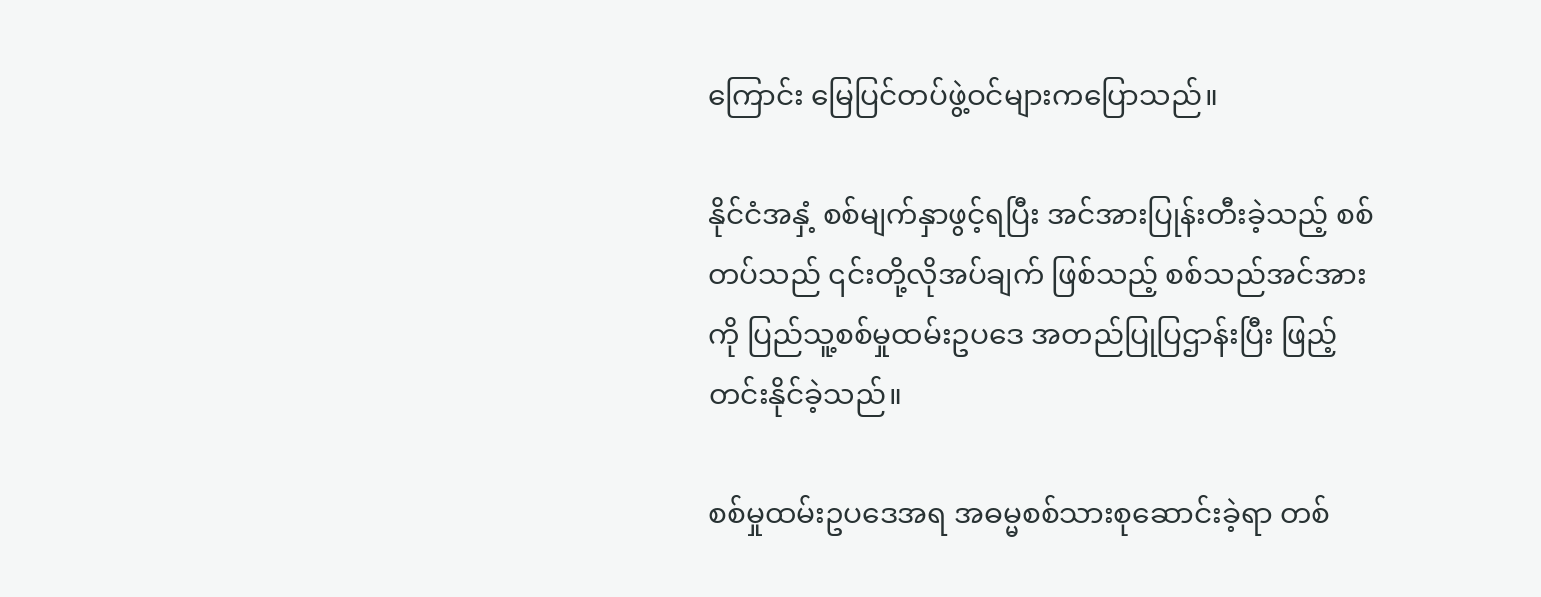ကြောင်း မြေပြင်တပ်ဖွဲ့ဝင်များကပြောသည်။

နိုင်ငံအနှံ့ စစ်မျက်နှာဖွင့်ရပြီး အင်အားပြုန်းတီးခဲ့သည့် စစ်တပ်သည် ၎င်းတို့လိုအပ်ချက် ဖြစ်သည့် စစ်သည်အင်အားကို ပြည်သူ့စစ်မှုထမ်းဥပဒေ အတည်ပြုပြဌာန်းပြီး ဖြည့်တင်းနိုင်ခဲ့သည်။

စစ်မှုထမ်းဥပဒေအရ အဓမ္မစစ်သားစုဆောင်းခဲ့ရာ တစ်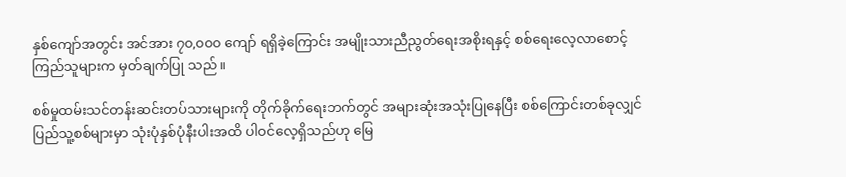နှစ်ကျော်အတွင်း အင်အား ၇၀,၀၀၀ ကျော် ရရှိခဲ့ကြောင်း အမျိုးသားညီညွတ်ရေးအစိုးရနှင့် စစ်ရေးလေ့လာစောင့်ကြည်သူများက မှတ်ချက်ပြု သည်။

စစ်မှုထမ်းသင်တန်းဆင်းတပ်သားများကို တိုက်ခိုက်ရေးဘက်တွင် အများဆုံးအသုံးပြုနေပြီး စစ်ကြောင်းတစ်ခုလျှင် ပြည်သူ့စစ်များမှာ သုံးပုံနှစ်ပုံနီးပါးအထိ ပါဝင်လေ့ရှိသည်ဟု မြေ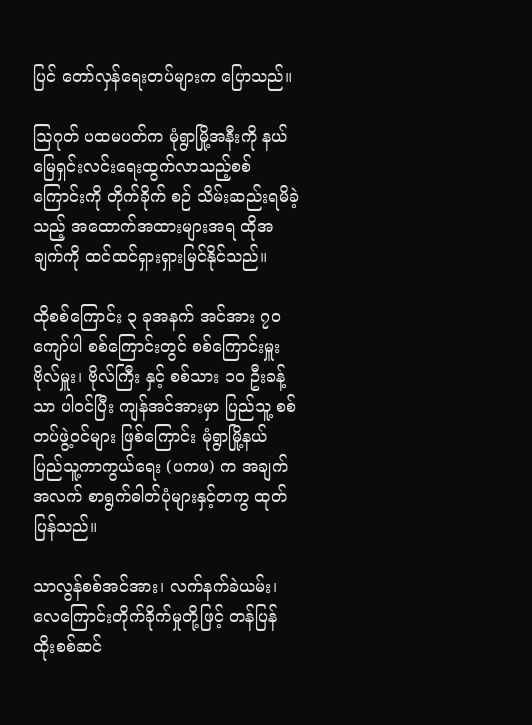ပြင် တော်လှန်ရေးတပ်များက ပြောသည်။

ဩဂုတ် ပထမပတ်က မုံရွာမြို့အနီးကို နယ်မြေရှင်းလင်းရေးထွက်လာသည့်စစ်ကြောင်းကို တိုက်ခိုက် စဉ် သိမ်းဆည်းရမိခဲ့သည့် အထောက်အထားများအရ ထိုအချက်ကို ထင်ထင်ရှားရှားမြင်နိုင်သည်။

ထိုစစ်ကြောင်း ၃ ခုအနက် အင်အား ၇၀ ကျော်ပါ စစ်ကြောင်းတွင် စစ်ကြောင်းမှူး ဗိုလ်မှူး၊ ဗိုလ်ကြီး နှင့် စစ်သား ၁၀ ဦးခန့်သာ ပါဝင်ပြီး ကျန်အင်အားမှာ ပြည်သူ့ စစ်တပ်ဖွဲ့ဝင်များ ဖြစ်ကြောင်း မုံရွာမြို့နယ် ပြည်သူ့ကာကွယ်ရေး (ပကဖ) က အချက်အလက် စာရွက်ဓါတ်ပုံများနှင့်တကွ ထုတ်ပြန်သည်။

သာလွန်စစ်အင်အား၊ လက်နက်ခဲယမ်း၊လေကြောင်းတိုက်ခိုက်မှုတို့ဖြင့် တန်ပြန်ထိုးစစ်ဆင်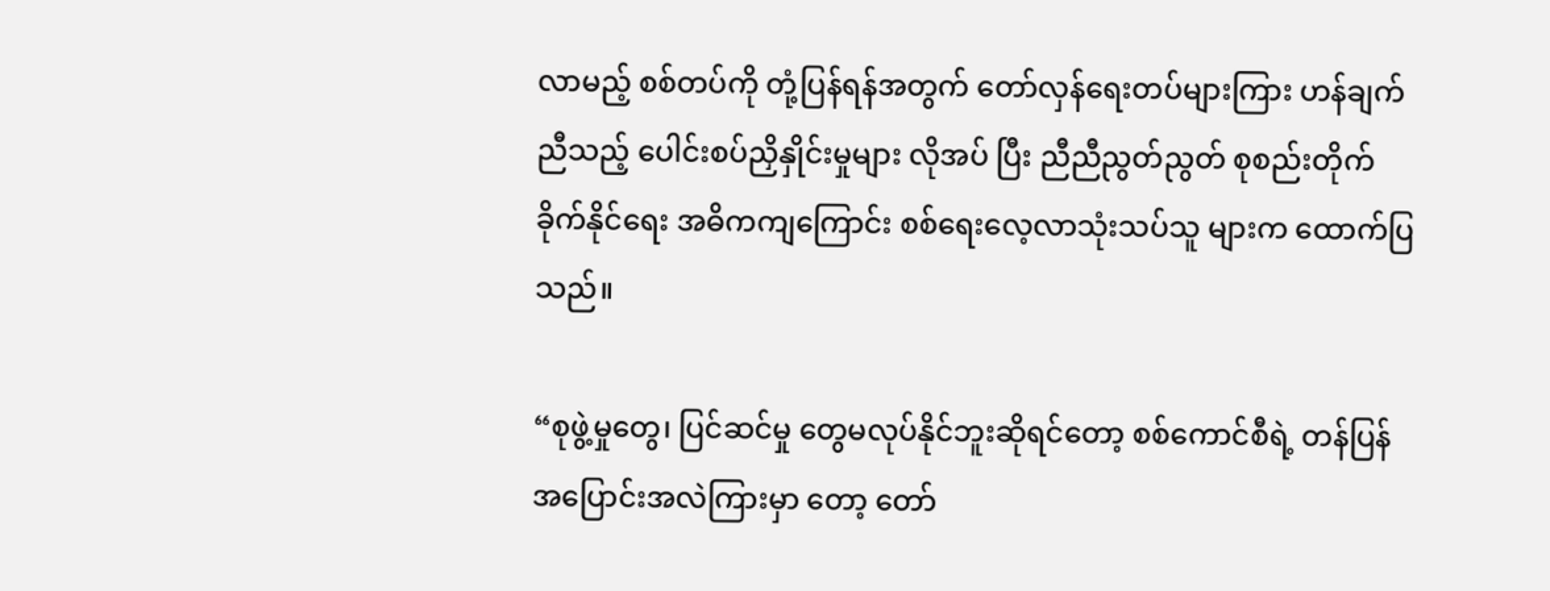လာမည့် စစ်တပ်ကို တုံ့ပြန်ရန်အတွက် တော်လှန်ရေးတပ်များကြား ဟန်ချက်ညီသည့် ပေါင်းစပ်ညှိနှိုင်းမှုများ လိုအပ် ပြီး ညီညီညွတ်ညွတ် စုစည်းတိုက်ခိုက်နိုင်ရေး အဓိကကျကြောင်း စစ်ရေးလေ့လာသုံးသပ်သူ များက ထောက်ပြသည်။

“စုဖွဲ့မှုတွေ၊ ပြင်ဆင်မှု တွေမလုပ်နိုင်ဘူးဆိုရင်တော့ စစ်ကောင်စီရဲ့ တန်ပြန်အပြောင်းအလဲကြားမှာ တော့ တော်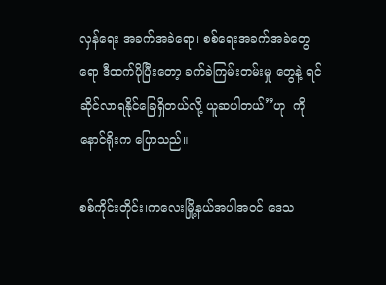လှန်ရေး အခက်အခဲရော၊ စစ်ရေးအခက်အခဲတွေရော ဒီထက်ပိုပြီးတော့ ခက်ခဲကြမ်းတမ်းမှု တွေနဲ့ ရင်ဆိုင်လာရနိုင်ခြေရှိတယ်လို့ ယူဆပါတယ်”ဟု  ကိုနောင်ရိုးက ပြောသည်။

စစ်ကိုင်းတိုင်း၊ကလေးမြို့နယ်အပါအဝင် ဒေသ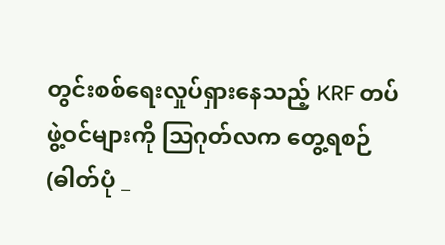တွင်းစစ်ရေးလှုပ်ရှားနေသည့် KRF တပ်ဖွဲ့ဝင်များကို ဩဂုတ်လက တွေ့ရစဉ် (ဓါတ်ပုံ _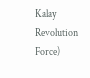Kalay Revolution Force)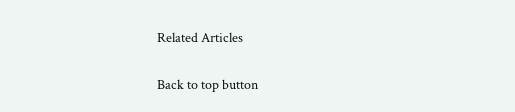Related Articles

Back to top button